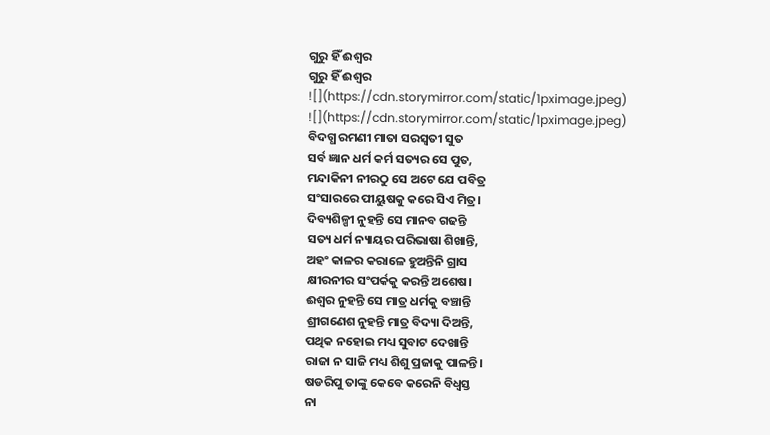ଗୁରୁ ହିଁ ଈଶ୍ୱର
ଗୁରୁ ହିଁ ଈଶ୍ୱର
![](https://cdn.storymirror.com/static/1pximage.jpeg)
![](https://cdn.storymirror.com/static/1pximage.jpeg)
ବିଦଗ୍ଧ ରମଣୀ ମାତା ସରସ୍ୱତୀ ସୁତ
ସର୍ବ ଜ୍ଞାନ ଧର୍ମ କର୍ମ ସତ୍ୟର ସେ ପୁତ,
ମନ୍ଦାକିନୀ ନୀରଠୁ ସେ ଅଟେ ଯେ ପବିତ୍ର
ସଂସାରରେ ପୀୟୁଷକୁ କରେ ସିଏ ମିତ୍ର।
ଦିବ୍ୟଶିଳ୍ପୀ ନୁହନ୍ତି ସେ ମାନବ ଗଢନ୍ତି
ସତ୍ୟ ଧର୍ମ ନ୍ୟାୟର ପରିଭାଷା ଶିଖାନ୍ତି,
ଅହଂ କାଳର କରାଳେ ହୁଅନ୍ତିନି ଗ୍ରାସ
କ୍ଷୀରନୀର ସଂପର୍କକୁ କରନ୍ତି ଅଶେଷ।
ଈଶ୍ୱର ନୁହନ୍ତି ସେ ମାତ୍ର ଧର୍ମକୁ ବଞ୍ଚାନ୍ତି
ଶ୍ରୀଗଣେଶ ନୁହନ୍ତି ମାତ୍ର ବିଦ୍ୟା ଦିଅନ୍ତି,
ପଥିକ ନହୋଇ ମଧ୍ୟ ସୁବାଟ ଦେଖାନ୍ତି
ରାଜା ନ ସାଜି ମଧ୍ୟ ଶିଶୁ ପ୍ରଜାକୁ ପାଳନ୍ତି।
ଷଡରିପୁ ତାଙ୍କୁ କେବେ କରେନି ବିଧ୍ୱସ୍ତ
ନା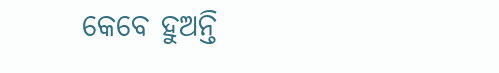କେବେ ହୁଅନ୍ତି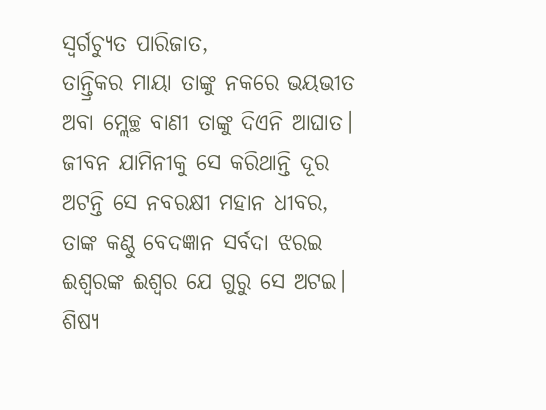ସ୍ୱର୍ଗଚ୍ୟୁତ ପାରିଜାତ,
ତାନ୍ତ୍ରିକର ମାୟା ତାଙ୍କୁ ନକରେ ଭୟଭୀତ
ଅବା ମ୍ଲେଚ୍ଛ ବାଣୀ ତାଙ୍କୁ ଦିଏନି ଆଘାତ।
ଜୀବନ ଯାମିନୀକୁ ସେ କରିଥାନ୍ତି ଦୂର
ଅଟନ୍ତି ସେ ନବରକ୍ଷୀ ମହାନ ଧୀବର,
ତାଙ୍କ କଣ୍ଠୁ ବେଦଜ୍ଞାନ ସର୍ବଦା ଝରଇ
ଈଶ୍ୱରଙ୍କ ଈଶ୍ୱର ଯେ ଗୁରୁ ସେ ଅଟଇ।
ଶିଷ୍ୟ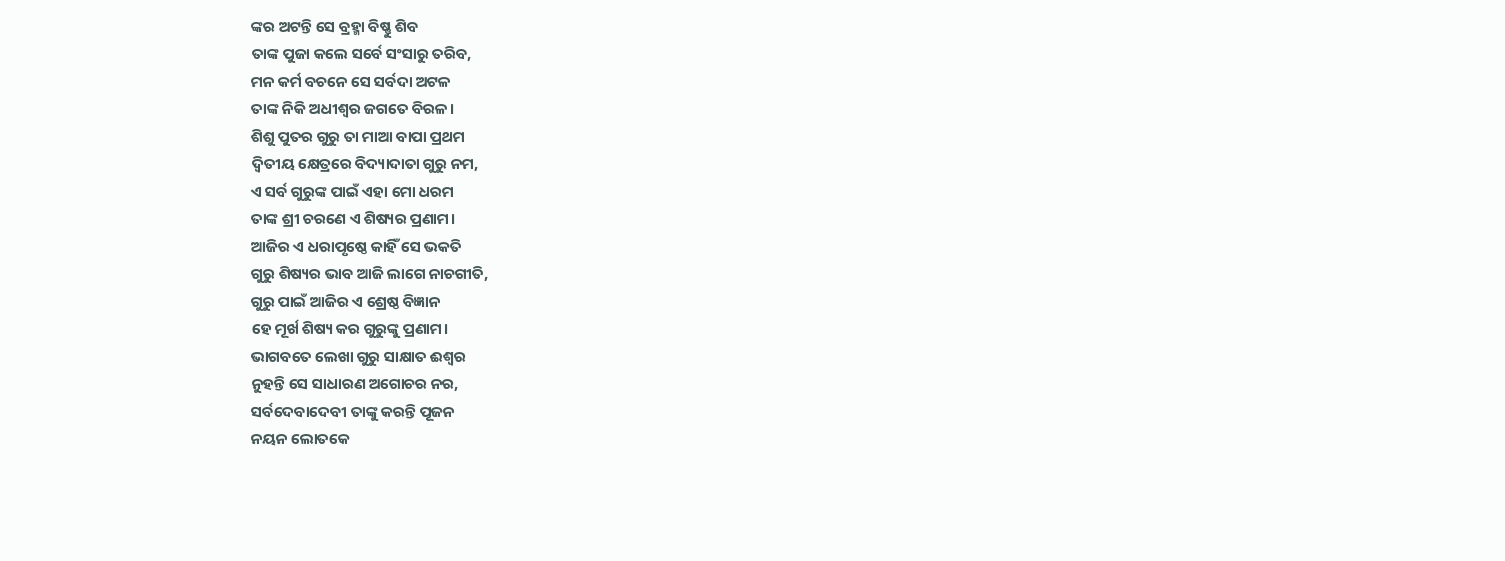ଙ୍କର ଅଟନ୍ତି ସେ ବ୍ରହ୍ମା ବିଷ୍ଣୁ ଶିବ
ତାଙ୍କ ପୁଜା କଲେ ସର୍ବେ ସଂସାରୁ ତରିବ,
ମନ କର୍ମ ବଚନେ ସେ ସର୍ବଦା ଅଟଳ
ତାଙ୍କ ନିକି ଅଧୀଶ୍ୱର ଜଗତେ ବିରଳ।
ଶିଶୁ ପୁତର ଗୁରୁ ତା ମାଆ ବାପା ପ୍ରଥମ
ଦ୍ୱିତୀୟ କ୍ଷେତ୍ରରେ ବିଦ୍ୟାଦାତା ଗୁରୁ ନମ,
ଏ ସର୍ବ ଗୁରୁଙ୍କ ପାଇଁ ଏହା ମୋ ଧରମ
ତାଙ୍କ ଶ୍ରୀ ଚରଣେ ଏ ଶିଷ୍ୟର ପ୍ରଣାମ।
ଆଜିର ଏ ଧରାପୃଷ୍ଠେ କାହିଁ ସେ ଭକତି
ଗୁରୁ ଶିଷ୍ୟର ଭାବ ଆଜି ଲାଗେ ନାଚଗୀତି,
ଗୁରୁ ପାଇଁ ଆଜିର ଏ ଶ୍ରେଷ୍ଠ ବିଜ୍ଞାନ
ହେ ମୂର୍ଖ ଶିଷ୍ୟ କର ଗୁରୁଙ୍କୁ ପ୍ରଣାମ।
ଭାଗବତେ ଲେଖା ଗୁରୁ ସାକ୍ଷାତ ଈଶ୍ୱର
ନୁହନ୍ତି ସେ ସାଧାରଣ ଅଗୋଚର ନର,
ସର୍ବଦେବାଦେବୀ ତାଙ୍କୁ କରନ୍ତି ପୂଜନ
ନୟନ ଲୋତକେ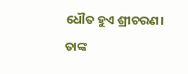ଧୌତ ହୁଏ ଶ୍ରୀଚରଣ।
ତାଙ୍କ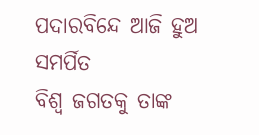ପଦାରବିନ୍ଦେ ଆଜି ହୁଅ ସମର୍ପିତ
ବିଶ୍ୱ ଜଗତକୁ ତାଙ୍କ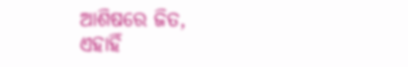ଆଶିଷରେ ଜିତ,
ଏହାହିଁ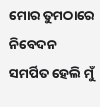ମୋର ତୁମଠାରେ ନିବେଦନ
ସମର୍ପିତ ହେଲି ମୁଁ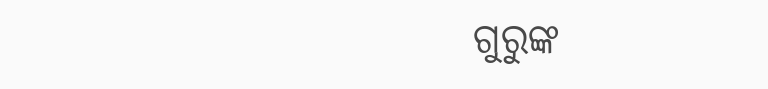ଗୁରୁଙ୍କ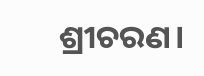ଶ୍ରୀଚରଣ।